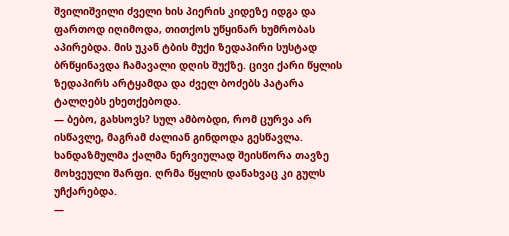შვილიშვილი ძველი ხის პიერის კიდეზე იდგა და ფართოდ იღიმოდა, თითქოს უწყინარ ხუმრობას აპირებდა. მის უკან ტბის მუქი ზედაპირი სუსტად ბრწყინავდა ჩამავალი დღის შუქზე. ცივი ქარი წყლის ზედაპირს არტყამდა და ძველ ბოძებს პატარა ტალღებს ეხეთქებოდა.
— ბებო, გახსოვს? სულ ამბობდი, რომ ცურვა არ ისწავლე, მაგრამ ძალიან გინდოდა გესწავლა.
ხანდაზმულმა ქალმა ნერვიულად შეისწორა თავზე მოხვეული შარფი. ღრმა წყლის დანახვაც კი გულს უჩქარებდა.
—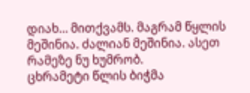დიახ… მითქვამს. მაგრამ წყლის მეშინია. ძალიან მეშინია. ასეთ რამეზე ნუ ხუმრობ.
ცხრამეტი წლის ბიჭმა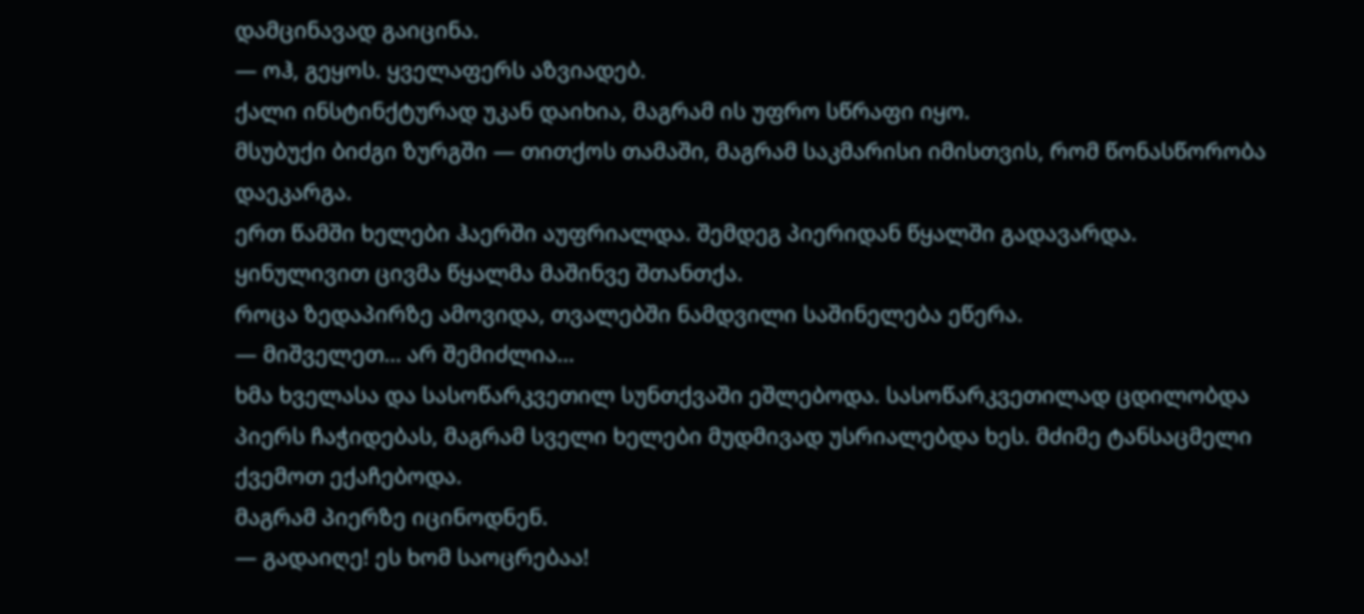დამცინავად გაიცინა.
— ოჰ, გეყოს. ყველაფერს აზვიადებ.
ქალი ინსტინქტურად უკან დაიხია, მაგრამ ის უფრო სწრაფი იყო.
მსუბუქი ბიძგი ზურგში — თითქოს თამაში, მაგრამ საკმარისი იმისთვის, რომ წონასწორობა დაეკარგა.
ერთ წამში ხელები ჰაერში აუფრიალდა. შემდეგ პიერიდან წყალში გადავარდა.
ყინულივით ცივმა წყალმა მაშინვე შთანთქა.
როცა ზედაპირზე ამოვიდა, თვალებში ნამდვილი საშინელება ეწერა.
— მიშველეთ… არ შემიძლია…
ხმა ხველასა და სასოწარკვეთილ სუნთქვაში ეშლებოდა. სასოწარკვეთილად ცდილობდა პიერს ჩაჭიდებას, მაგრამ სველი ხელები მუდმივად უსრიალებდა ხეს. მძიმე ტანსაცმელი ქვემოთ ექაჩებოდა.
მაგრამ პიერზე იცინოდნენ.
— გადაიღე! ეს ხომ საოცრებაა!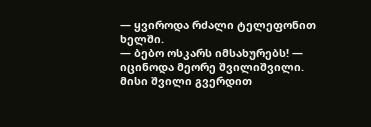— ყვიროდა რძალი ტელეფონით ხელში.
— ბებო ოსკარს იმსახურებს! — იცინოდა მეორე შვილიშვილი.
მისი შვილი გვერდით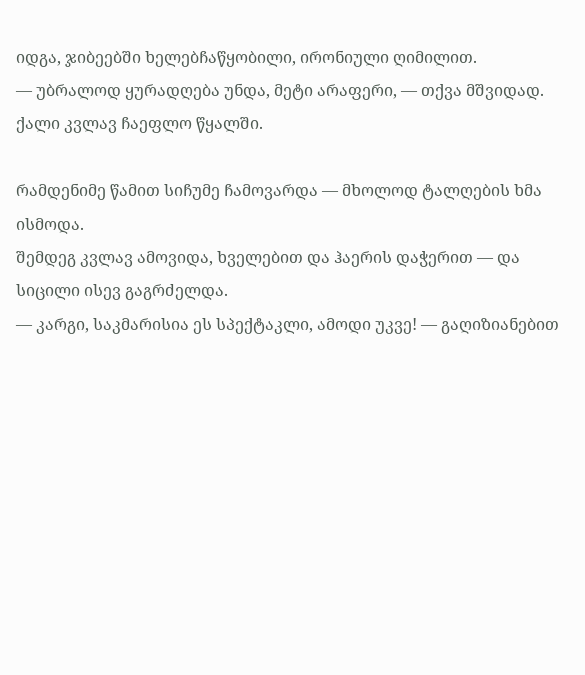იდგა, ჯიბეებში ხელებჩაწყობილი, ირონიული ღიმილით.
— უბრალოდ ყურადღება უნდა, მეტი არაფერი, — თქვა მშვიდად.
ქალი კვლავ ჩაეფლო წყალში.

რამდენიმე წამით სიჩუმე ჩამოვარდა — მხოლოდ ტალღების ხმა ისმოდა.
შემდეგ კვლავ ამოვიდა, ხველებით და ჰაერის დაჭერით — და სიცილი ისევ გაგრძელდა.
— კარგი, საკმარისია ეს სპექტაკლი, ამოდი უკვე! — გაღიზიანებით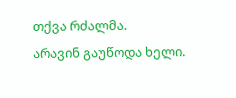თქვა რძალმა.
არავინ გაუწოდა ხელი.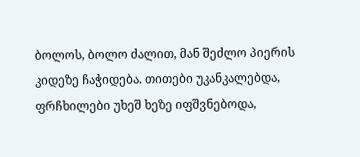ბოლოს, ბოლო ძალით, მან შეძლო პიერის კიდეზე ჩაჭიდება. თითები უკანკალებდა, ფრჩხილები უხეშ ხეზე იფშვნებოდა,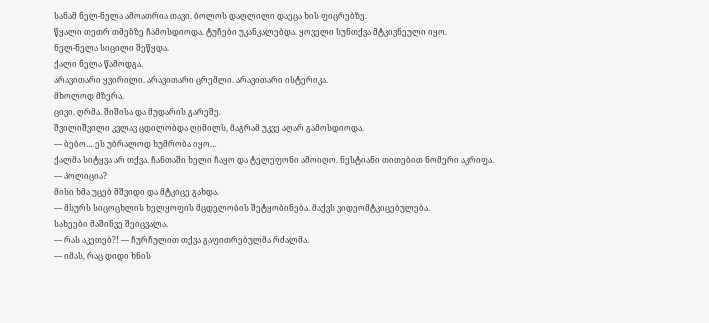სანამ ნელ-ნელა ამოათრია თავი. ბოლოს დაღლილი დაეცა ხის ფიცრებზე.
წყალი თეთრ თმებზე ჩამოსდიოდა. ტუჩები უკანკალებდა. ყოველი სუნთქვა მტკივნეული იყო.
ნელ-ნელა სიცილი შეწყდა.
ქალი ნელა წამოდგა.
არავითარი ყვირილი. არავითარი ცრემლი. არავითარი ისტერიკა.
მხოლოდ მზერა.
ცივი. ღრმა. შიშისა და მუდარის გარეშე.
შვილიშვილი კვლავ ცდილობდა ღიმილს, მაგრამ უკვე აღარ გამოსდიოდა.
— ბებო… ეს უბრალოდ ხუმრობა იყო…
ქალმა სიტყვა არ თქვა. ჩანთაში ხელი ჩაყო და ტელეფონი ამოიღო. ნესტიანი თითებით ნომერი აკრიფა.
— პოლიცია?
მისი ხმა უცებ მშვიდი და მტკიცე გახდა.
— მსურს სიცოცხლის ხელყოფის მცდელობის შეტყობინება. მაქვს ვიდეომტკიცებულება.
სახეები მაშინვე შეიცვალა.
— რას აკეთებ?! — ჩურჩულით თქვა გაფითრებულმა რძალმა.
— იმას, რაც დიდი ხნის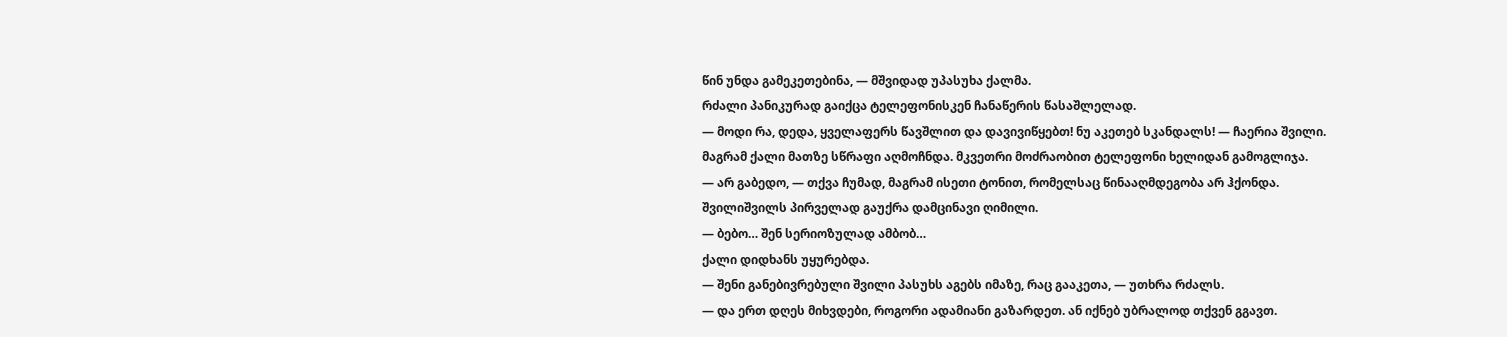წინ უნდა გამეკეთებინა, — მშვიდად უპასუხა ქალმა.
რძალი პანიკურად გაიქცა ტელეფონისკენ ჩანაწერის წასაშლელად.
— მოდი რა, დედა, ყველაფერს წავშლით და დავივიწყებთ! ნუ აკეთებ სკანდალს! — ჩაერია შვილი.
მაგრამ ქალი მათზე სწრაფი აღმოჩნდა. მკვეთრი მოძრაობით ტელეფონი ხელიდან გამოგლიჯა.
— არ გაბედო, — თქვა ჩუმად, მაგრამ ისეთი ტონით, რომელსაც წინააღმდეგობა არ ჰქონდა.
შვილიშვილს პირველად გაუქრა დამცინავი ღიმილი.
— ბებო… შენ სერიოზულად ამბობ…
ქალი დიდხანს უყურებდა.
— შენი განებივრებული შვილი პასუხს აგებს იმაზე, რაც გააკეთა, — უთხრა რძალს.
— და ერთ დღეს მიხვდები, როგორი ადამიანი გაზარდეთ. ან იქნებ უბრალოდ თქვენ გგავთ.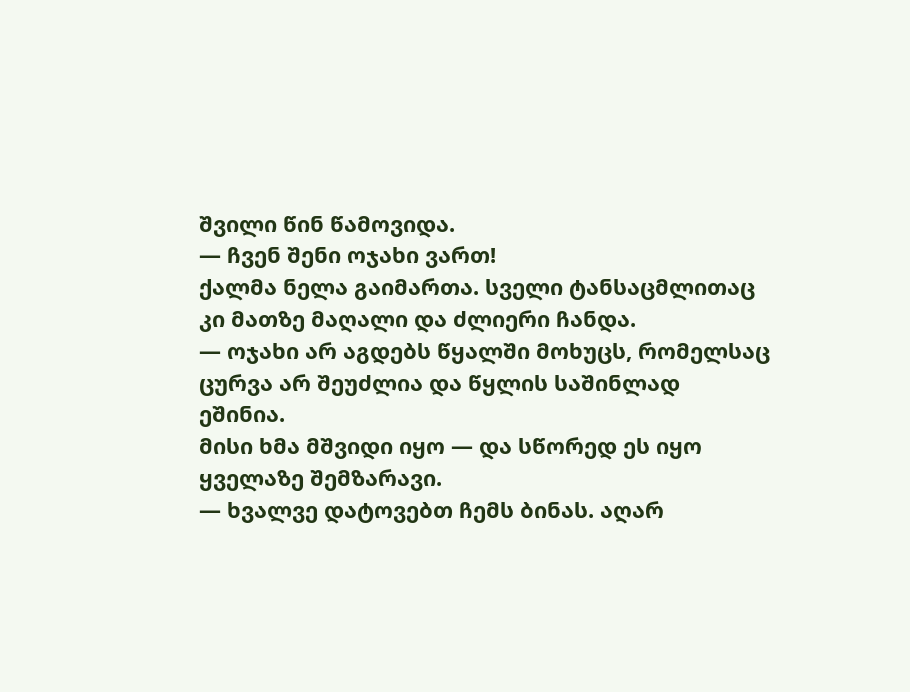შვილი წინ წამოვიდა.
— ჩვენ შენი ოჯახი ვართ!
ქალმა ნელა გაიმართა. სველი ტანსაცმლითაც კი მათზე მაღალი და ძლიერი ჩანდა.
— ოჯახი არ აგდებს წყალში მოხუცს, რომელსაც ცურვა არ შეუძლია და წყლის საშინლად ეშინია.
მისი ხმა მშვიდი იყო — და სწორედ ეს იყო ყველაზე შემზარავი.
— ხვალვე დატოვებთ ჩემს ბინას. აღარ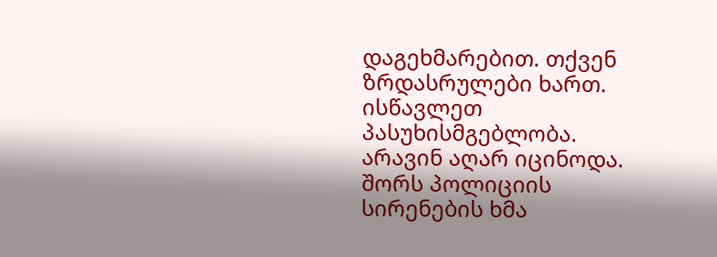დაგეხმარებით. თქვენ ზრდასრულები ხართ. ისწავლეთ პასუხისმგებლობა.
არავინ აღარ იცინოდა.
შორს პოლიციის სირენების ხმა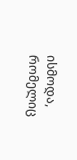ისმოდა, რომელიც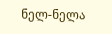ნელ-ნელა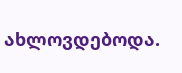ახლოვდებოდა.